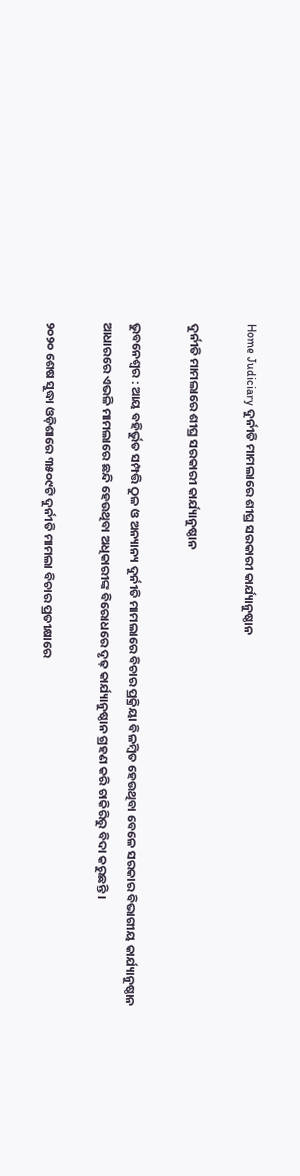Home Judiciary ଦୁର୍ନୀତି ମାମଲାରେ ଶୀଘ୍ର ସରକାରୀ କାର୍ଯ୍ୟାନୁଷ୍ଠାନ

ଦୁର୍ନୀତି ମାମଲାରେ ଶୀଘ୍ର ସରକାରୀ କାର୍ଯ୍ୟାନୁଷ୍ଠାନ

ଭୁବନେଶ୍ୱର : ଆୟ ବହିର୍ଭୁତ ସମ୍ପତ୍ତି ଠୁଳ ଓ ଅନ୍ୟାନ୍ୟ ଦୁର୍ନୀତି ମାମଲାରେ ବିଚାର ପ୍ରକ୍ରିୟା ବିଳମ୍ବିତ ହେଉଥିବା ବେଳେ ସରକାର ବିଭାଗୀୟ କାର୍ଯ୍ୟାନୁଷ୍ଠାନ ଆଧାରରେ ଏଭଳି ମାମଲାରେ ଛନ୍ଦି ହେଉଥିବା ଅଧିକାରୀଙ୍କ ବିରୋଧରେ ଦୃଢ଼ କାର୍ଯ୍ୟାନୁଷ୍ଠାନ ଗ୍ରହଣ କରି ଚାକିରିରୁ ବିଦା କରୁଛନ୍ତି ।

୨୦୨୦ ଶେଷ ସୁଦ୍ଧା ଓଡ଼ିଶାରେ ୩୫୦୯ଟି ଦୁର୍ନୀତି ମାମଲା ବିଚାର ପ୍ରତୀକ୍ଷାରେ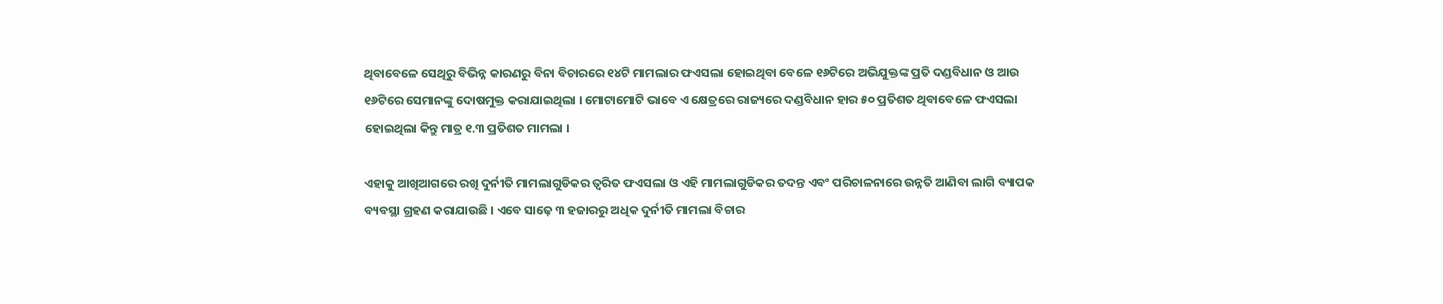ଥିବାବେଳେ ସେଥିରୁ ବିଭିନ୍ନ କାରଣରୁ ବିନା ବିଚାରରେ ୧୪ଟି ମାମଲାର ଫଏସଲା ହୋଇଥିବା ବେଳେ ୧୬ଟିରେ ଅଭିଯୁକ୍ତଙ୍କ ପ୍ରତି ଦଣ୍ଡବିଧାନ ଓ ଆଉ ୧୬ଟିରେ ସେମାନଙ୍କୁ ଦୋଷମୁକ୍ତ କରାଯାଇଥିଲା । ମୋଟାମୋଟି ଭାବେ ଏ କ୍ଷେତ୍ରରେ ରାଜ୍ୟରେ ଦଣ୍ଡବିଧାନ ହାର ୫୦ ପ୍ରତିଶତ ଥିବାବେଳେ ଫଏସଲା ହୋଇଥିଲା କିନ୍ତୁ ମାତ୍ର ୧.୩ ପ୍ରତିଶତ ମାମଲା ।

ଏହାକୁ ଆଖିଆଗରେ ରଖି ଦୁର୍ନୀତି ମାମଲାଗୁଡିକର ତ୍ୱରିତ ଫଏସଲା ଓ ଏହି ମାମଲାଗୁଡିକର ତଦନ୍ତ ଏବଂ ପରିଚାଳନାରେ ଉନ୍ନତି ଆଣିବା ଲାଗି ବ୍ୟାପକ ବ୍ୟବସ୍ଥା ଗ୍ରହଣ କରାଯାଉଛି । ଏବେ ସାଢ଼େ ୩ ହଜାରରୁ ଅଧିକ ଦୁର୍ନୀତି ମାମଲା ବିଚାର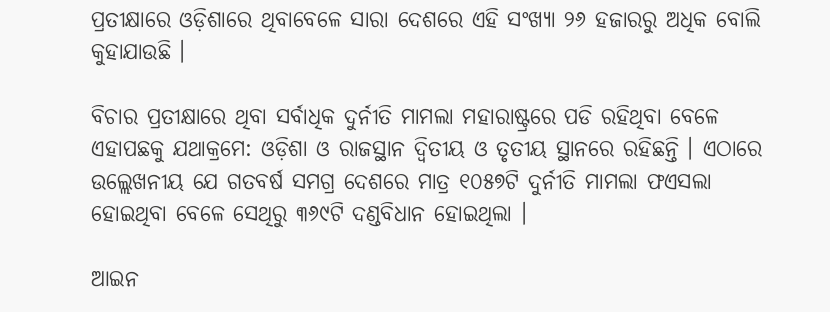ପ୍ରତୀକ୍ଷାରେ ଓଡ଼ିଶାରେ ଥିବାବେଳେ ସାରା ଦେଶରେ ଏହି ସଂଖ୍ୟା ୨୬ ହଜାରରୁ ଅଧିକ ବୋଲି କୁହାଯାଉଛି ।

ବିଚାର ପ୍ରତୀକ୍ଷାରେ ଥିବା ସର୍ବାଧିକ ଦୁର୍ନୀତି ମାମଲା ମହାରାଷ୍ଟ୍ରରେ ପଡି ରହିଥିବା ବେଳେ ଏହାପଛକୁ ଯଥାକ୍ରମେ: ଓଡ଼ିଶା ଓ ରାଜସ୍ଥାନ ଦ୍ୱିତୀୟ ଓ ତୃତୀୟ ସ୍ଥାନରେ ରହିଛନ୍ତି । ଏଠାରେ ଉଲ୍ଲେଖନୀୟ ଯେ ଗତବର୍ଷ ସମଗ୍ର ଦେଶରେ ମାତ୍ର ୧୦୫୭ଟି ଦୁର୍ନୀତି ମାମଲା ଫଏସଲା ହୋଇଥିବା ବେଳେ ସେଥିରୁ ୩୬୯ଟି ଦଣ୍ଡବିଧାନ ହୋଇଥିଲା ।

ଆଇନ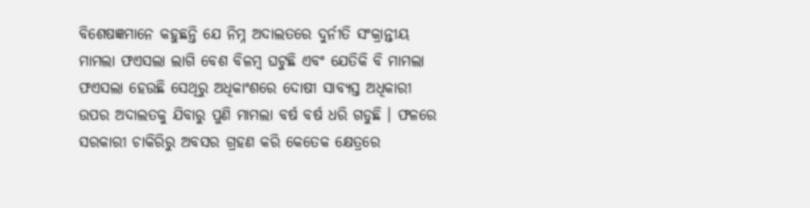ବିଶେଷଜ୍ଞମାନେ କହୁଛନ୍ତି ଯେ ନିମ୍ନ ଅଦାଲତରେ ଦୁର୍ନୀତି ସଂକ୍ରାନ୍ତୀୟ ମାମଲା ଫଏସଲା ଲାଗି ବେଶ ବିଳମ୍ବ ଘଟୁଛି ଏବଂ ଯେତିକି ବି ମାମଲା ଫଏସଲା ହେଉଛି ସେଥିରୁ ଅଧିକାଂଶରେ ଦୋଷୀ ସାବ୍ୟସ୍ତ ଅଧିକାରୀ ଉପର ଅଦାଲତକୁ ଯିବାରୁ ପୁଣି ମାମଲା ବର୍ଷ ବର୍ଷ ଧରି ଗଡୁଛି । ଫଳରେ ସରକାରୀ ଚାକିରିରୁ ଅବସର ଗ୍ରହଣ କରି କେତେକ କ୍ଷେତ୍ରରେ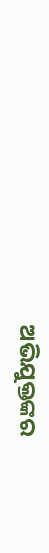ଅଭିଯୁକ୍ତଙ୍କର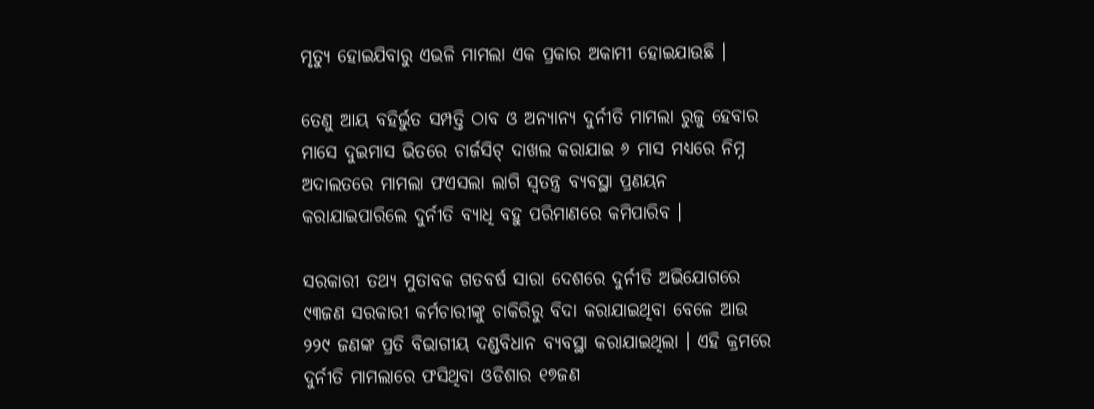ମୃତ୍ୟୁ ହୋଇଯିବାରୁ ଏଭଳି ମାମଲା ଏକ ପ୍ରକାର ଅକାମୀ ହୋଇଯାଉଛି ।

ତେଣୁ ଆୟ ବହିର୍ଭୁତ ସମ୍ପତ୍ତି ଠାବ ଓ ଅନ୍ୟାନ୍ୟ ଦୁର୍ନୀତି ମାମଲା ରୁଜୁ ହେବାର ମାସେ ଦୁଇମାସ ଭିତରେ ଚାର୍ଜସିଟ୍‍ ଦାଖଲ କରାଯାଇ ୬ ମାସ ମଧ୍ୟରେ ନିମ୍ନ ଅଦାଲତରେ ମାମଲା ଫଏସଲା ଲାଗି ସ୍ୱତନ୍ତ୍ର ବ୍ୟବସ୍ଥା ପ୍ରଣୟନ କରାଯାଇପାରିଲେ ଦୁର୍ନୀତି ବ୍ୟାଧି ବହୁ ପରିମାଣରେ କମିପାରିବ ।

ସରକାରୀ ତଥ୍ୟ ମୁତାବକ ଗତବର୍ଷ ସାରା ଦେଶରେ ଦୁର୍ନୀତି ଅଭିଯୋଗରେ ୯୩ଜଣ ସରକାରୀ କର୍ମଚାରୀଙ୍କୁ ଚାକିରିରୁ ବିଦା କରାଯାଇଥିବା ବେଳେ ଆଉ ୨୨୯ ଜଣଙ୍କ ପ୍ରତି ବିଭାଗୀୟ ଦଣ୍ଡବିଧାନ ବ୍ୟବସ୍ଥା କରାଯାଇଥିଲା । ଏହି କ୍ରମରେ ଦୁର୍ନୀତି ମାମଲାରେ ଫସିଥିବା ଓଡିଶାର ୧୭ଜଣ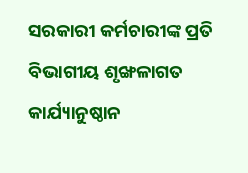ସରକାରୀ କର୍ମଚାରୀଙ୍କ ପ୍ରତି ବିଭାଗୀୟ ଶୃଙ୍ଖଳାଗତ କାର୍ଯ୍ୟାନୁଷ୍ଠାନ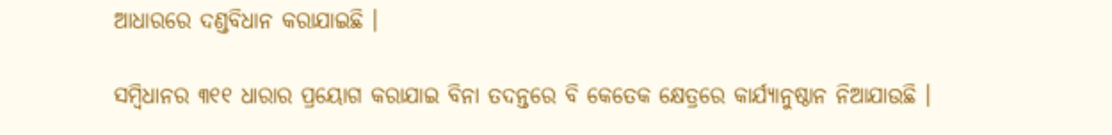ଆଧାରରେ ଦଣ୍ଡବିଧାନ କରାଯାଇଛି ।

ସମ୍ବିଧାନର ୩୧୧ ଧାରାର ପ୍ରୟୋଗ କରାଯାଇ ବିନା ତଦନ୍ତରେ ବି କେତେକ କ୍ଷେତ୍ରରେ କାର୍ଯ୍ୟାନୁଷ୍ଠାନ ନିଆଯାଉଛି ।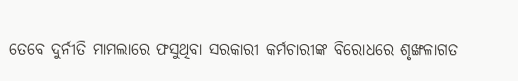ତେବେ ଦୁର୍ନୀତି ମାମଲାରେ ଫସୁଥିବା ସରକାରୀ କର୍ମଚାରୀଙ୍କ ବିରୋଧରେ ଶୃଙ୍ଖଳାଗତ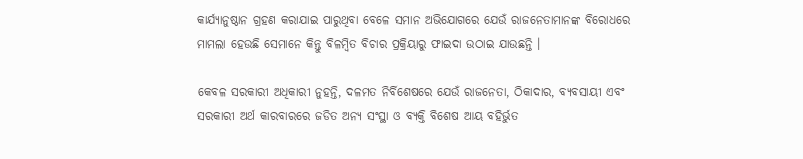କାର୍ଯ୍ୟାନୁଷ୍ଠାନ ଗ୍ରହଣ କରାଯାଇ ପାରୁଥିବା ବେଳେ ସମାନ ଅଭିଯୋଗରେ ଯେଉଁ ରାଜନେତାମାନଙ୍କ ବିରୋଧରେ ମାମଲା ହେଉଛି ସେମାନେ କିନ୍ତୁ ବିଳମ୍ବିତ ବିଚାର ପ୍ରକ୍ରିୟାରୁ ଫାଇଦା ଉଠାଇ ଯାଉଛନ୍ତି ।

କେବଳ ସରକାରୀ ଅଧିକାରୀ ନୁହନ୍ତି, ଦଳମତ ନିର୍ବିଶେଷରେ ଯେଉଁ ରାଜନେତା, ଠିକାଦାର, ବ୍ୟବସାୟୀ ଏବଂ ସରକାରୀ ଅର୍ଥ କାରବାରରେ ଜଡିତ ଅନ୍ୟ ସଂସ୍ଥା ଓ ବ୍ୟକ୍ତି ବିଶେଷ ଆୟ ବହିର୍ଭୁତ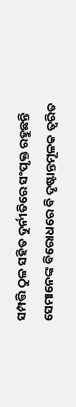ସମ୍ପତ୍ତି ଠୁଳ ସହିତ ଦୁର୍ନୀତିରେ ସଂପୃକ୍ତ ରହୁଛନ୍ତି ସେମାନେଙ୍କ ବିରୋଧରେ ବି ଦୃଷ୍ଟାନ୍ତମୂଳକ ତ୍ୱରିତ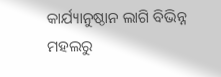କାର୍ଯ୍ୟାନୁଷ୍ଠାନ ଲାଗି ବିଭିନ୍ନ ମହଲରୁ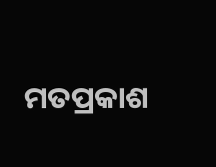ମତପ୍ରକାଶ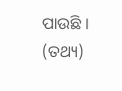ପାଉଛି । (ତଥ୍ୟ)